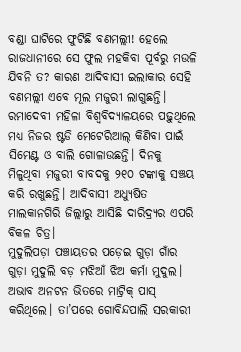ବଣ୍ଡା ଘାଟିରେ ଫୁଟିଛି ବଣମଲ୍ଲୀ! ହେଲେ ରାଜଧାନୀରେ ସେ ଫୁଲ ମହକିବା ପୂର୍ବରୁ ମଉଳି ଯିବନି ତ? କାରଣ ଆଦିବାସୀ ଇଲାକାର ସେହି ବଣମଲ୍ଲୀ ଏବେ ମୂଲ ମଜୁରୀ ଲାଗୁଛନ୍ତି। ରମାଦେବୀ ମହିଳା ବିଶ୍ୱବିଦ୍ୟାଳୟରେ ପଢ଼ୁଥିଲେ ମଧ୍ୟ ନିଜର ଷ୍ଟଡି ମେଟେରିଆଲ୍ କିଣିବା ପାଇଁ ସିମେଣ୍ଟ ଓ ବାଲି ଗୋଳାଉଛନ୍ତି। ଦିନକୁ ମିଳୁଥିବା ମଜୁରୀ ବାବଦକୁ ୨୧୦ ଟଙ୍କାକୁ ସଞ୍ଚୟ କରି ରଖୁଛନ୍ତି। ଆଦିବାସୀ ଅଧ୍ୟୁଷିତ ମାଲକାନଗିରି ଜିଲ୍ଲାରୁ ଆସିଛି ଦାରିଦ୍ର୍ୟର ଏପରି ବିକଳ ଚିତ୍ର।
ମୁଦୁଲିପଡ଼ା ପଞ୍ଚାୟତର ପଡ଼େଇ ଗୁଡ଼ା ଗାଁର ଗୁଡ଼ା ମୁଦୁଲି ବଡ଼ ମଝିଆଁ ଝିଅ କର୍ମା ମୁଦୁଲ। ଅଭାବ ଅନଟନ ଭିତରେ ମାଟ୍ରିକ୍ ପାସ୍ କରିଥିଲେ। ତା’ପରେ ଗୋବିନ୍ଦପାଲି ସରକାରୀ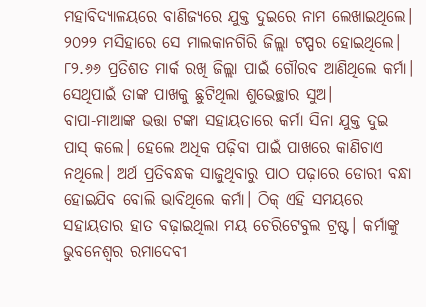ମହାବିଦ୍ୟାଳୟରେ ବାଣିଜ୍ୟରେ ଯୁକ୍ତ ଦୁଇରେ ନାମ ଲେଖାଇଥିଲେ। ୨୦୨୨ ମସିହାରେ ସେ ମାଲକାନଗିରି ଜିଲ୍ଲା ଟପ୍ପର ହୋଇଥିଲେ। ୮୨.୬୬ ପ୍ରତିଶତ ମାର୍କ ରଖି ଜିଲ୍ଲା ପାଇଁ ଗୌରବ ଆଣିଥିଲେ କର୍ମା। ସେଥିପାଇଁ ତାଙ୍କ ପାଖକୁ ଛୁଟିଥିଲା ଶୁଭେଚ୍ଛାର ସୁଅ।
ବାପା-ମାଆଙ୍କ ଭତ୍ତା ଟଙ୍କା ସହାୟତାରେ କର୍ମା ସିନା ଯୁକ୍ତ ଦୁଇ ପାସ୍ କଲେ। ହେଲେ ଅଧିକ ପଢ଼ିବା ପାଇଁ ପାଖରେ କାଣିଚାଏ ନଥିଲେ। ଅର୍ଥ ପ୍ରତିବନ୍ଧକ ସାଜୁଥିବାରୁ ପାଠ ପଢ଼ାରେ ଡୋରୀ ବନ୍ଧା ହୋଇଯିବ ବୋଲି ଭାବିଥିଲେ କର୍ମା। ଠିକ୍ ଏହି ସମୟରେ ସହାୟତାର ହାତ ବଢ଼ାଇଥିଲା ମୟ ଚେରିଟେବୁଲ ଟ୍ରଷ୍ଟ। କର୍ମାଙ୍କୁ ଭୁବନେଶ୍ୱର ରମାଦେବୀ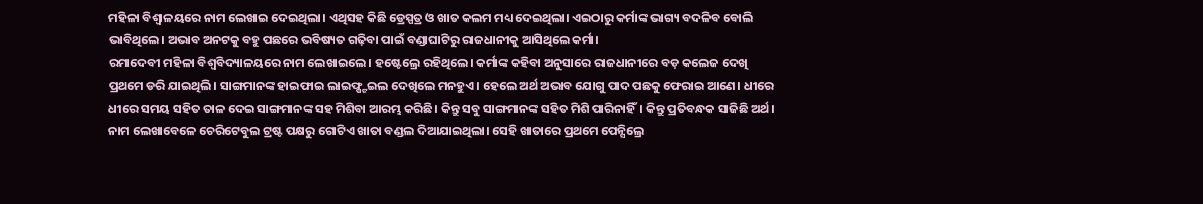ମହିଳା ବିଶ୍ୱାଳୟରେ ନାମ ଲେଖାଇ ଦେଇଥିଲା। ଏଥିସହ କିଛି ଡ୍ରେସ୍ପତ୍ର ଓ ଖାତ କଲମ ମଧ୍ୟ ଦେଇଥିଲା। ଏଇଠାରୁ କର୍ମାଙ୍କ ଭାଗ୍ୟ ବଦଳିବ ବୋଲି ଭାବିଥିଲେ। ଅଭାବ ଅନଟକୁ ବହୁ ପଛରେ ଭବିଷ୍ୟତ ଗଢ଼ିବା ପାଇଁ ବଣ୍ଡାଘାଟିରୁ ରାଜଧାନୀକୁ ଆସିଥିଲେ କର୍ମା।
ରମାଦେବୀ ମହିଳା ବିଶ୍ୱବିଦ୍ୟାଳୟରେ ନାମ ଲେଖାଇଲେ। ହଷ୍ଟେଲ୍ରେ ରହିଥିଲେ। କର୍ମାଙ୍କ କହିବା ଅନୁସାରେ ରାଜଧାନୀରେ ବଡ଼ କଲେଜ ଦେଖି ପ୍ରଥମେ ଡରି ଯାଇଥିଲି। ସାଙ୍ଗମାନଙ୍କ ହାଇଫାଇ ଲାଇଫ୍ଷ୍ଟଇଲ ଦେଖିଲେ ମନହୁଏ। ହେଲେ ଅର୍ଥ ଅଭାବ ଯୋଗୁ ପାଦ ପଛକୁ ଫେରାଇ ଆଣେ। ଧୀରେ ଧୀରେ ସମୟ ସହିତ ତାଳ ଦେଇ ସାଙ୍ଗମାନଙ୍କ ସହ ମିଶିବା ଆରମ୍ଭ କରିଛି। କିନ୍ତୁ ସବୁ ସାଙ୍ଗମାନଙ୍କ ସହିତ ମିଶି ପାରିନାହିଁ। କିନ୍ତୁ ପ୍ରତିବନ୍ଧକ ସାଜିଛି ଅର୍ଥ। ନାମ ଲେଖାବେଳେ ଚେରିଟେବୁଲ ଟ୍ରଷ୍ଟ ପକ୍ଷରୁ ଗୋଟିଏ ଖାତା ବଣ୍ଡଲ ଦିଆଯାଇଥିଲା। ସେହି ଖାତାରେ ପ୍ରଥମେ ପେନ୍ସିଲ୍ରେ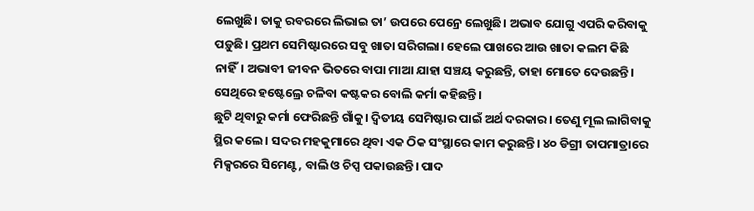ଲେଖୁଛି। ତାକୁ ରବରରେ ଲିଭାଇ ତା’ ଉପରେ ପେନ୍ରେ ଲେଖୁଛି। ଅଭାବ ଯୋଗୁ ଏପରି କରିବାକୁ ପଡ଼ୁଛି। ପ୍ରଥମ ସେମିଷ୍ଟାରରେ ସବୁ ଖାତା ସରିଗଲା। ହେଲେ ପାଖରେ ଆଉ ଖାତା କଲମ କିଛି ନାହିଁ। ଅଭାବୀ ଜୀବନ ଭିତରେ ବାପା ମାଆ ଯାହା ସଞ୍ଚୟ କରୁଛନ୍ତି, ତାହା ମୋତେ ଦେଉଛନ୍ତି। ସେଥିରେ ହଷ୍ଟେଲ୍ରେ ଚଳିବା କଷ୍ଟକର ବୋଲି କର୍ମା କହିଛନ୍ତି।
ଛୁଟି ଥିବାରୁ କର୍ମା ଫେରିଛନ୍ତି ଗାଁକୁ। ଦ୍ୱିତୀୟ ସେମିଷ୍ଟାର ପାଇଁ ଅର୍ଥ ଦରକାର। ତେଣୁ ମୂଲ ଲାଗିବାକୁ ସ୍ଥିର କଲେ। ସଦର ମହକୁମାରେ ଥିବା ଏକ ଠିକ ସଂସ୍ଥାରେ କାମ କରୁଛନ୍ତି। ୪୦ ଡିଗ୍ରୀ ତାପମାତ୍ରାରେ ମିକ୍ସରରେ ସିମେଣ୍ଟ, ବାଲି ଓ ଚିପ୍ସ ପକାଉଛନ୍ତି। ପାଦ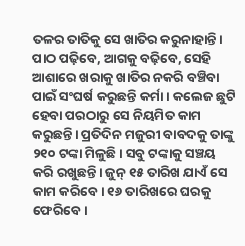ତଳର ତାତିକୁ ସେ ଖାତିର କରୁନାହାନ୍ତି। ପାଠ ପଢ଼ିବେ, ଆଗକୁ ବଢ଼ିବେ, ସେହି ଆଶାରେ ଖରାକୁ ଖାତିର ନକରି ବଞ୍ଚିବା ପାଇଁ ସଂଘର୍ଷ କରୁଛନ୍ତି କର୍ମା। କଲେଜ ଛୁଟି ହେବା ପରଠାରୁ ସେ ନିୟମିତ କାମ କରୁଛନ୍ତି। ପ୍ରତିଦିନ ମଜୁରୀ ବାବଦକୁ ତାଙ୍କୁ ୨୧୦ ଟଙ୍କା ମିଳୁଛି। ସବୁ ଟଙ୍କାକୁ ସଞ୍ଚୟ କରି ରଖୁଛନ୍ତି। ଜୁନ୍ ୧୫ ତାରିଖ ଯାଏଁ ସେ କାମ କରିବେ। ୧୬ ତାରିଖରେ ଘରକୁ ଫେରିବେ।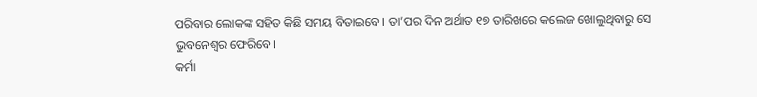ପରିବାର ଲୋକଙ୍କ ସହିତ କିଛି ସମୟ ବିତାଇବେ। ତା’ପର ଦିନ ଅର୍ଥାତ ୧୭ ତାରିଖରେ କଲେଜ ଖୋଲୁଥିବାରୁ ସେ ଭୁବନେଶ୍ୱର ଫେରିବେ।
କର୍ମା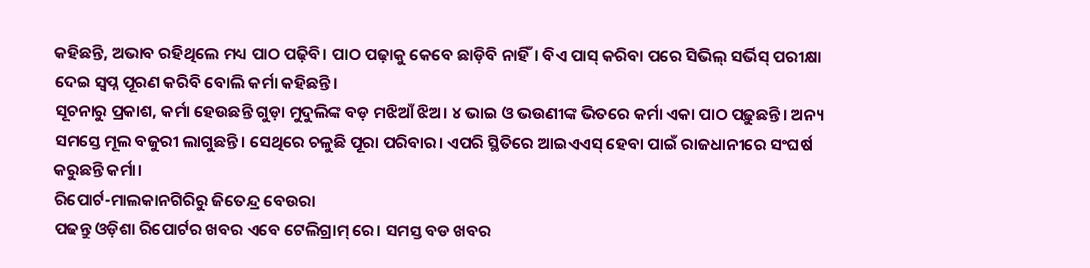କହିଛନ୍ତି, ଅଭାବ ରହିଥିଲେ ମଧ୍ୟ ପାଠ ପଢ଼ିବି। ପାଠ ପଢ଼ାକୁ କେବେ ଛାଡ଼ିବି ନାହିଁ। ବିଏ ପାସ୍ କରିବା ପରେ ସିଭିଲ୍ ସର୍ଭିସ୍ ପରୀକ୍ଷା ଦେଇ ସ୍ୱପ୍ନ ପୂରଣ କରିବି ବୋଲି କର୍ମା କହିଛନ୍ତି।
ସୂଚନାରୁ ପ୍ରକାଶ, କର୍ମା ହେଉଛନ୍ତି ଗୁଡ଼ା ମୁଦୁଲିଙ୍କ ବଡ଼ ମଝିଆଁ ଝିଅ। ୪ ଭାଇ ଓ ଭଉଣୀଙ୍କ ଭିତରେ କର୍ମା ଏକା ପାଠ ପଢ଼ୁଛନ୍ତି। ଅନ୍ୟ ସମସ୍ତେ ମୂଲ ବଜୁରୀ ଲାଗୁଛନ୍ତି। ସେଥିରେ ଚଳୁଛି ପୂରା ପରିବାର। ଏପରି ସ୍ଥିତିରେ ଆଇଏଏସ୍ ହେବା ପାଇଁ ରାଜଧାନୀରେ ସଂଘର୍ଷ କରୁଛନ୍ତି କର୍ମା।
ରିପୋର୍ଟ-ମାଲକାନଗିରିରୁ ଜିତେନ୍ଦ୍ର ବେଉରା
ପଢନ୍ତୁ ଓଡ଼ିଶା ରିପୋର୍ଟର ଖବର ଏବେ ଟେଲିଗ୍ରାମ୍ ରେ। ସମସ୍ତ ବଡ ଖବର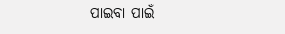ପାଇବା ପାଇଁ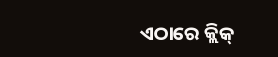ଏଠାରେ କ୍ଲିକ୍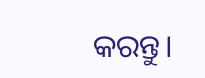କରନ୍ତୁ।